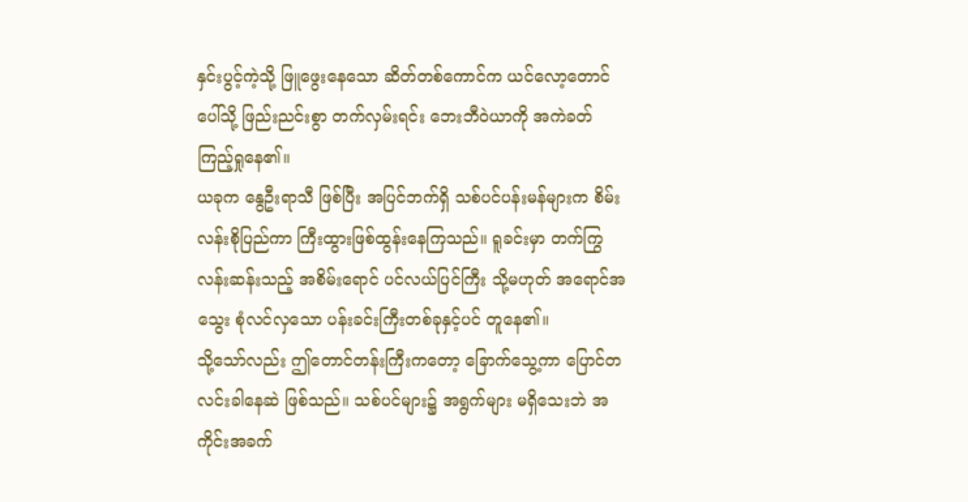နှင်းပွင့်ကဲ့သို့ ဖြူဖွေးနေသော ဆိတ်တစ်ကောင်က ယင်လော့တောင်ပေါ်သို့ ဖြည်းညင်းစွာ တက်လှမ်းရင်း ဘေးဘီဝဲယာကို အကဲခတ် ကြည့်ရှုနေ၏။
ယခုက နွေဦးရာသီ ဖြစ်ပြီး အပြင်ဘက်ရှိ သစ်ပင်ပန်းမန်များက စိမ်းလန်းစိုပြည်ကာ ကြီးထွားဖြစ်ထွန်းနေကြသည်။ ရူခင်းမှာ တက်ကြွလန်းဆန်းသည့် အစိမ်းရောင် ပင်လယ်ပြင်ကြီး သို့မဟုတ် အရောင်အသွေး စုံလင်လှသော ပန်းခင်းကြီးတစ်ခုနှင့်ပင် တူနေ၏။
သို့သော်လည်း ဤတောင်တန်းကြီးကတော့ ခြောက်သွေ့ကာ ပြောင်တလင်းခါနေဆဲ ဖြစ်သည်။ သစ်ပင်များ၌ အရွက်များ မရှိသေးဘဲ အကိုင်းအခက်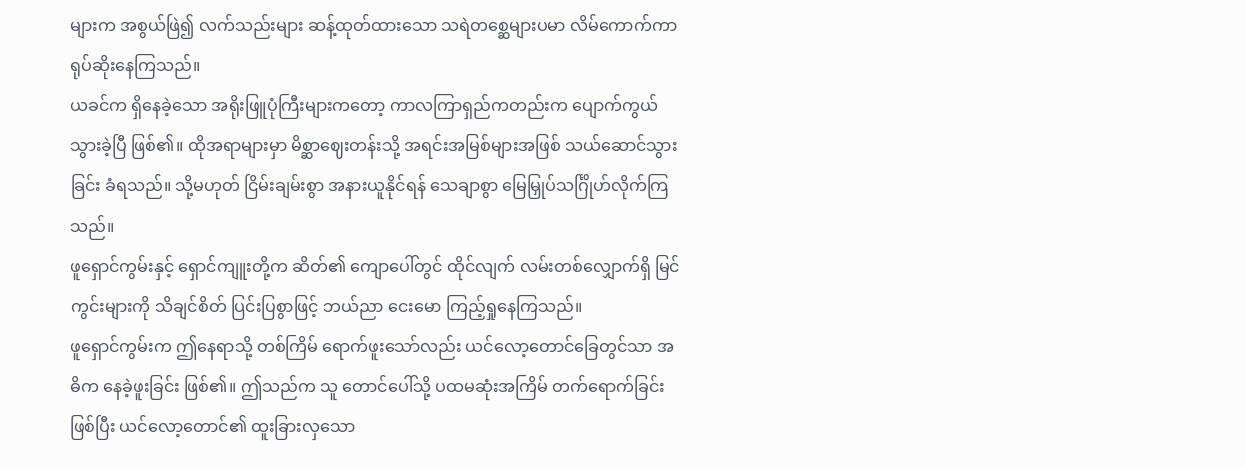များက အစွယ်ဖြဲ၍ လက်သည်းများ ဆန့်ထုတ်ထားသော သရဲတစ္ဆေများပမာ လိမ်ကောက်ကာ ရုပ်ဆိုးနေကြသည်။
ယခင်က ရှိနေခဲ့သော အရိုးဖြူပုံကြီးများကတော့ ကာလကြာရှည်ကတည်းက ပျောက်ကွယ်သွားခဲ့ပြီ ဖြစ်၏။ ထိုအရာများမှာ မိစ္ဆာဈေးတန်းသို့ အရင်းအမြစ်များအဖြစ် သယ်ဆောင်သွားခြင်း ခံရသည်။ သို့မဟုတ် ငြိမ်းချမ်းစွာ အနားယူနိုင်ရန် သေချာစွာ မြေမြှုပ်သင်္ဂြိုဟ်လိုက်ကြသည်။
ဖူရှောင်ကွမ်းနှင့် ရှောင်ကျူးတို့က ဆိတ်၏ ကျောပေါ်တွင် ထိုင်လျက် လမ်းတစ်လျှောက်ရှိ မြင်ကွင်းများကို သိချင်စိတ် ပြင်းပြစွာဖြင့် ဘယ်ညာ ငေးမော ကြည့်ရှုနေကြသည်။
ဖူရှောင်ကွမ်းက ဤနေရာသို့ တစ်ကြိမ် ရောက်ဖူးသော်လည်း ယင်လော့တောင်ခြေတွင်သာ အဓိက နေခဲ့ဖူးခြင်း ဖြစ်၏။ ဤသည်က သူ တောင်ပေါ်သို့ ပထမဆုံးအကြိမ် တက်ရောက်ခြင်း ဖြစ်ပြီး ယင်လော့တောင်၏ ထူးခြားလှသော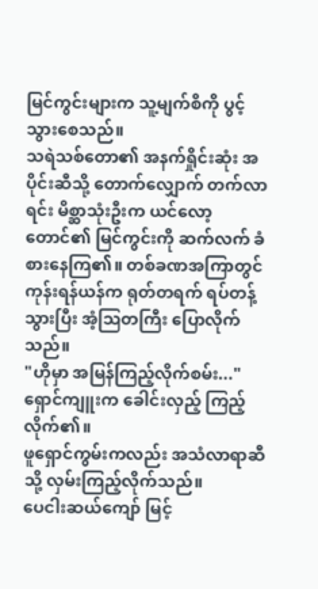မြင်ကွင်းများက သူ့မျက်စိကို ပွင့်သွားစေသည်။
သရဲသစ်တော၏ အနက်ရှိုင်းဆုံး အပိုင်းဆီသို့ တောက်လျှောက် တက်လာရင်း မိစ္ဆာသုံးဦးက ယင်လော့တောင်၏ မြင်ကွင်းကို ဆက်လက် ခံစားနေကြ၏။ တစ်ခဏအကြာတွင် ကုန်းရန်ယန်က ရုတ်တရက် ရပ်တန့်သွားပြီး အံ့ဩတကြီး ပြောလိုက်သည်။
"ဟိုမှာ အမြန်ကြည့်လိုက်စမ်း..."
ရှောင်ကျူးက ခေါင်းလှည့် ကြည့်လိုက်၏။
ဖူရှောင်ကွမ်းကလည်း အသံလာရာဆီသို့ လှမ်းကြည့်လိုက်သည်။
ပေငါးဆယ်ကျော် မြင့်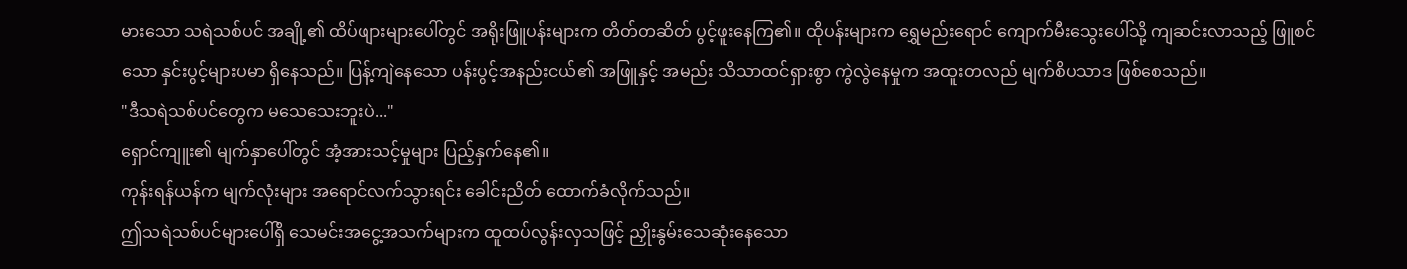မားသော သရဲသစ်ပင် အချို့၏ ထိပ်ဖျားများပေါ်တွင် အရိုးဖြူပန်းများက တိတ်တဆိတ် ပွင့်ဖူးနေကြ၏။ ထိုပန်းများက ရွှေမည်းရောင် ကျောက်မီးသွေးပေါ်သို့ ကျဆင်းလာသည့် ဖြူစင်သော နှင်းပွင့်များပမာ ရှိနေသည်။ ပြန့်ကျဲနေသော ပန်းပွင့်အနည်းငယ်၏ အဖြူနှင့် အမည်း သိသာထင်ရှားစွာ ကွဲလွဲနေမှုက အထူးတလည် မျက်စိပသာဒ ဖြစ်စေသည်။
"ဒီသရဲသစ်ပင်တွေက မသေသေးဘူးပဲ..."
ရှောင်ကျူး၏ မျက်နှာပေါ်တွင် အံ့အားသင့်မှုများ ပြည့်နှက်နေ၏။
ကုန်းရန်ယန်က မျက်လုံးများ အရောင်လက်သွားရင်း ခေါင်းညိတ် ထောက်ခံလိုက်သည်။
ဤသရဲသစ်ပင်များပေါ်ရှိ သေမင်းအငွေ့အသက်များက ထူထပ်လွန်းလှသဖြင့် ညှိုးနွမ်းသေဆုံးနေသော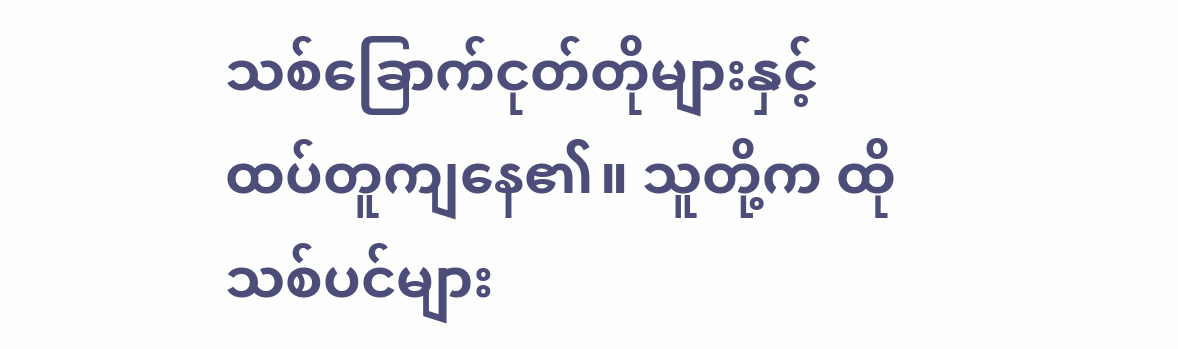သစ်ခြောက်ငုတ်တိုများနှင့် ထပ်တူကျနေ၏။ သူတို့က ထိုသစ်ပင်များ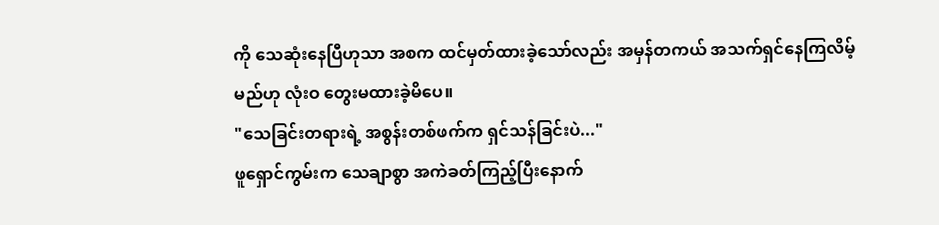ကို သေဆုံးနေပြီဟုသာ အစက ထင်မှတ်ထားခဲ့သော်လည်း အမှန်တကယ် အသက်ရှင်နေကြလိမ့်မည်ဟု လုံးဝ တွေးမထားခဲ့မိပေ။
"သေခြင်းတရားရဲ့ အစွန်းတစ်ဖက်က ရှင်သန်ခြင်းပဲ..."
ဖူရှောင်ကွမ်းက သေချာစွာ အကဲခတ်ကြည့်ပြီးနောက်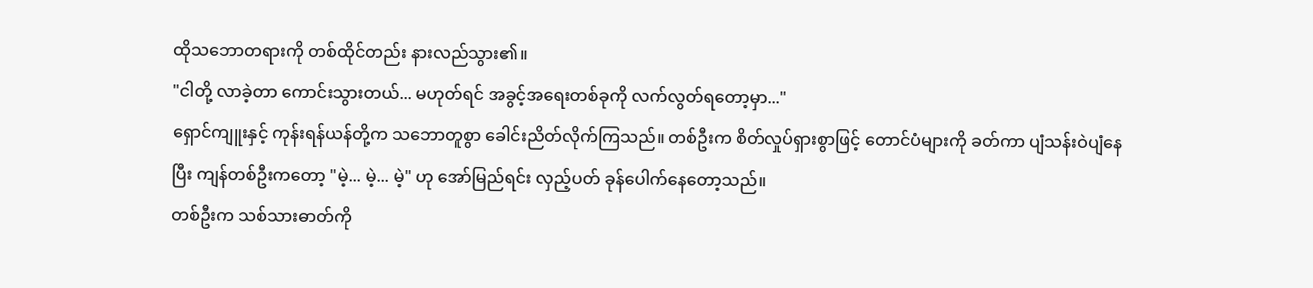ထိုသဘောတရားကို တစ်ထိုင်တည်း နားလည်သွား၏။
"ငါတို့ လာခဲ့တာ ကောင်းသွားတယ်... မဟုတ်ရင် အခွင့်အရေးတစ်ခုကို လက်လွတ်ရတော့မှာ..."
ရှောင်ကျူးနှင့် ကုန်းရန်ယန်တို့က သဘောတူစွာ ခေါင်းညိတ်လိုက်ကြသည်။ တစ်ဦးက စိတ်လှုပ်ရှားစွာဖြင့် တောင်ပံများကို ခတ်ကာ ပျံသန်းဝဲပျံနေပြီး ကျန်တစ်ဦးကတော့ "မဲ့... မဲ့... မဲ့" ဟု အော်မြည်ရင်း လှည့်ပတ် ခုန်ပေါက်နေတော့သည်။
တစ်ဦးက သစ်သားဓာတ်ကို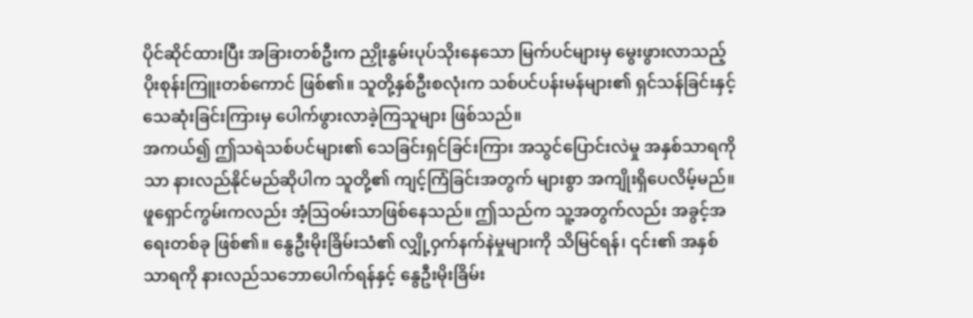ပိုင်ဆိုင်ထားပြီး အခြားတစ်ဦးက ညှိုးနွမ်းပုပ်သိုးနေသော မြက်ပင်များမှ မွေးဖွားလာသည့် ပိုးစုန်းကြူးတစ်ကောင် ဖြစ်၏။ သူတို့နှစ်ဦးစလုံးက သစ်ပင်ပန်းမန်များ၏ ရှင်သန်ခြင်းနှင့် သေဆုံးခြင်းကြားမှ ပေါက်ဖွားလာခဲ့ကြသူများ ဖြစ်သည်။
အကယ်၍ ဤသရဲသစ်ပင်များ၏ သေခြင်းရှင်ခြင်းကြား အသွင်ပြောင်းလဲမှု အနှစ်သာရကိုသာ နားလည်နိုင်မည်ဆိုပါက သူတို့၏ ကျင့်ကြံခြင်းအတွက် များစွာ အကျိုးရှိပေလိမ့်မည်။
ဖူရှောင်ကွမ်းကလည်း အံ့ဩဝမ်းသာဖြစ်နေသည်။ ဤသည်က သူ့အတွက်လည်း အခွင့်အရေးတစ်ခု ဖြစ်၏။ နွေဦးမိုးခြိမ်းသံ၏ လျှို့ဝှက်နက်နဲမှုများကို သိမြင်ရန်၊ ၎င်း၏ အနှစ်သာရကို နားလည်သဘောပေါက်ရန်နှင့် နွေဦးမိုးခြိမ်း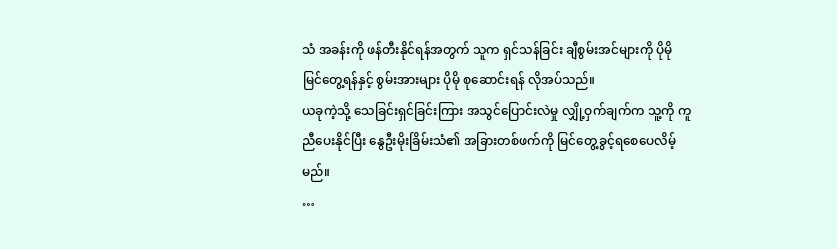သံ အခန်းကို ဖန်တီးနိုင်ရန်အတွက် သူက ရှင်သန်ခြင်း ချီစွမ်းအင်များကို ပိုမို မြင်တွေ့ရန်နှင့် စွမ်းအားများ ပိုမို စုဆောင်းရန် လိုအပ်သည်။
ယခုကဲ့သို့ သေခြင်းရှင်ခြင်းကြား အသွင်ပြောင်းလဲမှု လျှို့ဝှက်ချက်က သူ့ကို ကူညီပေးနိုင်ပြီး နွေဦးမိုးခြိမ်းသံ၏ အခြားတစ်ဖက်ကို မြင်တွေ့ခွင့်ရစေပေလိမ့်မည်။
…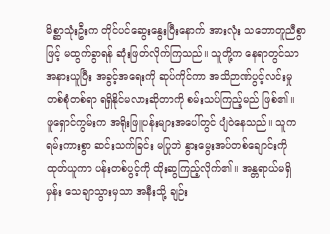မိစ္ဆာသုံးဦးက တိုင်ပင်ဆွေးနွေးပြီးနောက် အားလုံး သဘောတူညီစွာဖြင့် မထွက်ခွာရန် ဆုံးဖြတ်လိုက်ကြသည်။ သူတို့က နေရာတွင်သာ အနားယူပြီး အခွင့်အရေးကို ဆုပ်ကိုင်ကာ အသိဉာဏ်ပွင့်လင်းမှု တစ်စုံတစ်ရာ ရရှိနိုင်မလားဆိုတာကို စမ်းသပ်ကြည့်မည် ဖြစ်၏။
ဖူရှောင်ကွမ်းက အရိုးဖြူပန်းများအပေါ်တွင် ပျံဝဲနေသည်။ သူက ရမ်းကားစွာ ဆင်းသက်ခြင်း မပြုဘဲ နွားမွေးအပ်တစ်ချောင်းကို ထုတ်ယူကာ ပန်းတစ်ပွင့်ကို ထိုးဆွကြည့်လိုက်၏။ အန္တရာယ်မရှိမှန်း သေချာသွားမှသာ အနီးသို့ ချဉ်း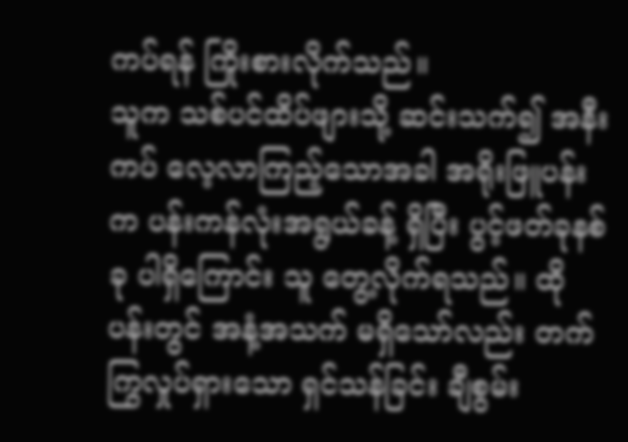ကပ်ရန် ကြိုးစားလိုက်သည်။
သူက သစ်ပင်ထိပ်ဖျားသို့ ဆင်းသက်၍ အနီးကပ် လေ့လာကြည့်သောအခါ အရိုးဖြူပန်းက ပန်းကန်လုံးအရွယ်ခန့် ရှိပြီး ပွင့်ဖတ်ခုနစ်ခု ပါရှိကြောင်း သူ တွေ့လိုက်ရသည်။ ထိုပန်းတွင် အနံ့အသက် မရှိသော်လည်း တက်ကြွလှုပ်ရှားသော ရှင်သန်ခြင်း ချီစွမ်း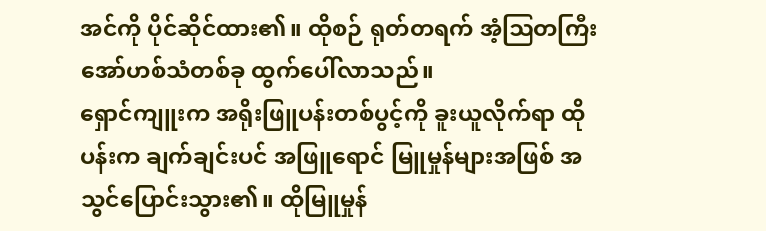အင်ကို ပိုင်ဆိုင်ထား၏။ ထိုစဉ် ရုတ်တရက် အံ့ဩတကြီး အော်ဟစ်သံတစ်ခု ထွက်ပေါ်လာသည်။
ရှောင်ကျူးက အရိုးဖြူပန်းတစ်ပွင့်ကို ခူးယူလိုက်ရာ ထိုပန်းက ချက်ချင်းပင် အဖြူရောင် မြူမှုန်များအဖြစ် အသွင်ပြောင်းသွား၏။ ထိုမြူမှုန်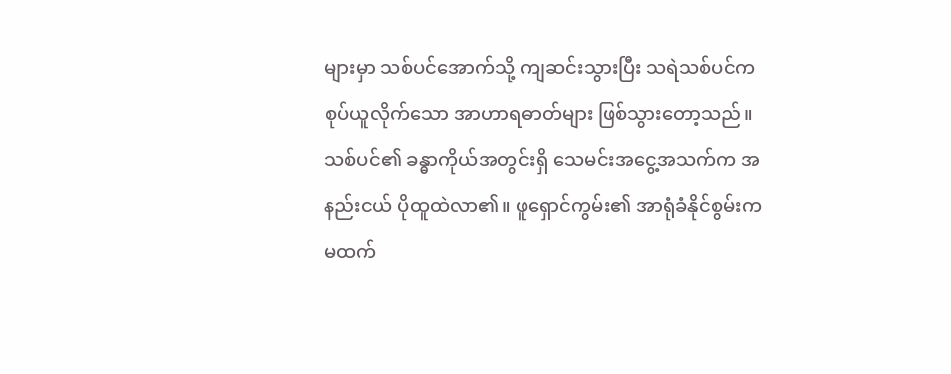များမှာ သစ်ပင်အောက်သို့ ကျဆင်းသွားပြီး သရဲသစ်ပင်က စုပ်ယူလိုက်သော အာဟာရဓာတ်များ ဖြစ်သွားတော့သည်။
သစ်ပင်၏ ခန္ဓာကိုယ်အတွင်းရှိ သေမင်းအငွေ့အသက်က အနည်းငယ် ပိုထူထဲလာ၏။ ဖူရှောင်ကွမ်း၏ အာရုံခံနိုင်စွမ်းက မထက်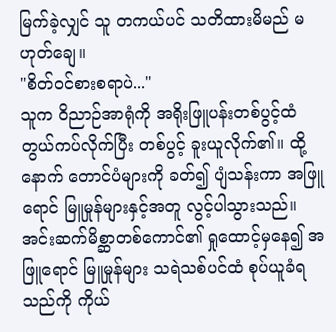မြက်ခဲ့လျှင် သူ တကယ်ပင် သတိထားမိမည် မဟုတ်ချေ။
"စိတ်ဝင်စားစရာပဲ..."
သူက ဝိညာဉ်အာရုံကို အရိုးဖြူပန်းတစ်ပွင့်ထံ တွယ်ကပ်လိုက်ပြီး တစ်ပွင့် ခူးယူလိုက်၏။ ထို့နောက် တောင်ပံများကို ခတ်၍ ပျံသန်းကာ အဖြူရောင် မြူမှုန်များနှင့်အတူ လွင့်ပါသွားသည်။ အင်းဆက်မိစ္ဆာတစ်ကောင်၏ ရှုထောင့်မှနေ၍ အဖြူရောင် မြူမှုန်များ သရဲသစ်ပင်ထံ စုပ်ယူခံရသည်ကို ကိုယ်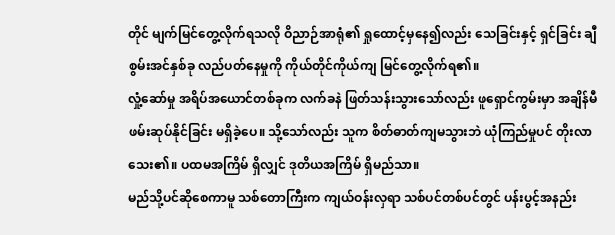တိုင် မျက်မြင်တွေ့လိုက်ရသလို ဝိညာဉ်အာရုံ၏ ရှုထောင့်မှနေ၍လည်း သေခြင်းနှင့် ရှင်ခြင်း ချီစွမ်းအင်နှစ်ခု လည်ပတ်နေမှုကို ကိုယ်တိုင်ကိုယ်ကျ မြင်တွေ့လိုက်ရ၏။
လှုံ့ဆော်မှု အရိပ်အယောင်တစ်ခုက လက်ခနဲ ဖြတ်သန်းသွားသော်လည်း ဖူရှောင်ကွမ်းမှာ အချိန်မီ ဖမ်းဆုပ်နိုင်ခြင်း မရှိခဲ့ပေ။ သို့သော်လည်း သူက စိတ်ဓာတ်ကျမသွားဘဲ ယုံကြည်မှုပင် တိုးလာသေး၏။ ပထမအကြိမ် ရှိလျှင် ဒုတိယအကြိမ် ရှိမည်သာ။
မည်သို့ပင်ဆိုစေကာမူ သစ်တောကြီးက ကျယ်ဝန်းလှရာ သစ်ပင်တစ်ပင်တွင် ပန်းပွင့်အနည်း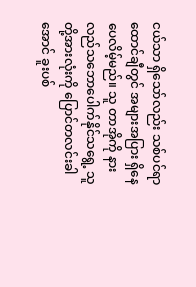ငယ်သာ ရှိသော်လည်း သစ်ပင်ရာထောင်ချီတွင် အများအပြား ရှိနေပေလိမ့်မည်။ သူ တာအိုကို နားလည်သဘောပေါက်နိုင်သရွေ့ သူတို့အားလုံးကို ပြောင်တလင်းခါအောင် ခူးပစ်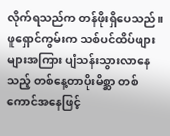လိုက်ရသည်က တန်ဖိုးရှိပေသည်။
ဖူရှောင်ကွမ်းက သစ်ပင်ထိပ်ဖျားများအကြား ပျံသန်းသွားလာနေသည့် တစ်နေ့တာပိုးမိစ္ဆာ တစ်ကောင်အနေဖြင့်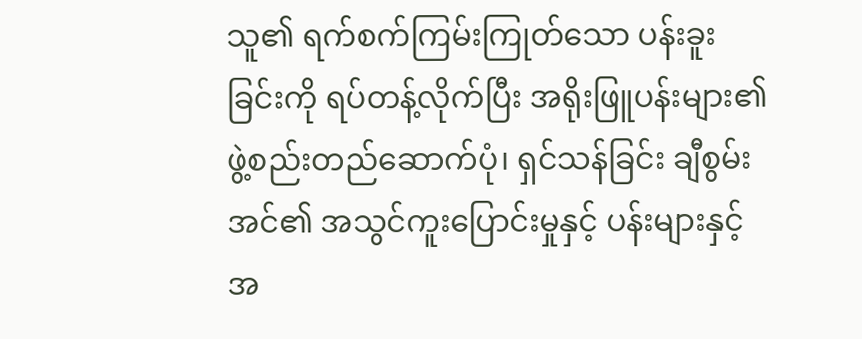သူ၏ ရက်စက်ကြမ်းကြုတ်သော ပန်းခူးခြင်းကို ရပ်တန့်လိုက်ပြီး အရိုးဖြူပန်းများ၏ ဖွဲ့စည်းတည်ဆောက်ပုံ၊ ရှင်သန်ခြင်း ချီစွမ်းအင်၏ အသွင်ကူးပြောင်းမှုနှင့် ပန်းများနှင့် အ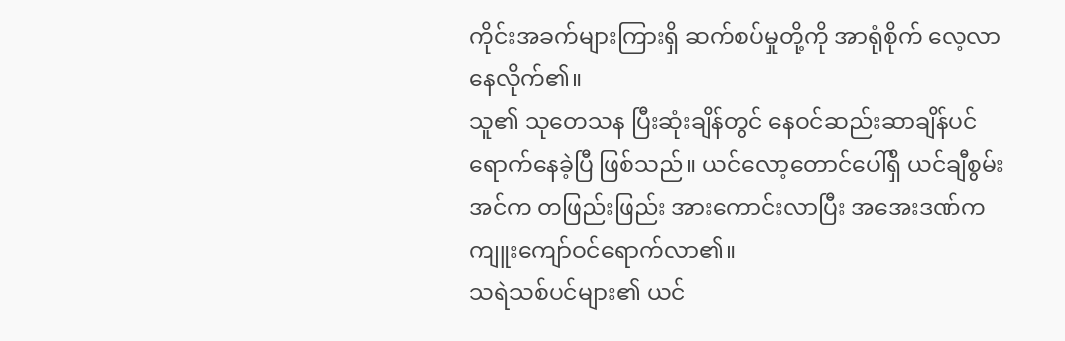ကိုင်းအခက်များကြားရှိ ဆက်စပ်မှုတို့ကို အာရုံစိုက် လေ့လာနေလိုက်၏။
သူ၏ သုတေသန ပြီးဆုံးချိန်တွင် နေဝင်ဆည်းဆာချိန်ပင် ရောက်နေခဲ့ပြီ ဖြစ်သည်။ ယင်လော့တောင်ပေါ်ရှိ ယင်ချီစွမ်းအင်က တဖြည်းဖြည်း အားကောင်းလာပြီး အအေးဒဏ်က ကျူးကျော်ဝင်ရောက်လာ၏။
သရဲသစ်ပင်များ၏ ယင်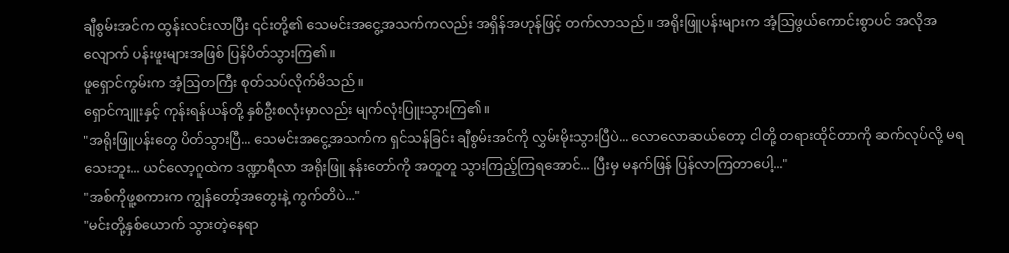ချီစွမ်းအင်က ထွန်းလင်းလာပြီး ၎င်းတို့၏ သေမင်းအငွေ့အသက်ကလည်း အရှိန်အဟုန်ဖြင့် တက်လာသည်။ အရိုးဖြူပန်းများက အံ့ဩဖွယ်ကောင်းစွာပင် အလိုအလျောက် ပန်းဖူးများအဖြစ် ပြန်ပိတ်သွားကြ၏။
ဖူရှောင်ကွမ်းက အံ့ဩတကြီး စုတ်သပ်လိုက်မိသည်။
ရှောင်ကျူးနှင့် ကုန်းရန်ယန်တို့ နှစ်ဦးစလုံးမှာလည်း မျက်လုံးပြူးသွားကြ၏။
"အရိုးဖြူပန်းတွေ ပိတ်သွားပြီ... သေမင်းအငွေ့အသက်က ရှင်သန်ခြင်း ချီစွမ်းအင်ကို လွှမ်းမိုးသွားပြီပဲ... လောလောဆယ်တော့ ငါတို့ တရားထိုင်တာကို ဆက်လုပ်လို့ မရသေးဘူး... ယင်လော့ဂူထဲက ဒဏ္ဍာရီလာ အရိုးဖြူ နန်းတော်ကို အတူတူ သွားကြည့်ကြရအောင်... ပြီးမှ မနက်ဖြန် ပြန်လာကြတာပေါ့..."
"အစ်ကိုဖူ့စကားက ကျွန်တော့်အတွေးနဲ့ ကွက်တိပဲ..."
"မင်းတို့နှစ်ယောက် သွားတဲ့နေရာ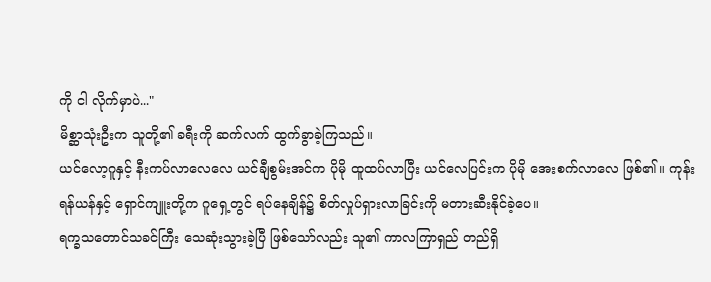ကို ငါ လိုက်မှာပဲ..."
မိစ္ဆာသုံးဦးက သူတို့၏ ခရီးကို ဆက်လက် ထွက်ခွာခဲ့ကြသည်။
ယင်လော့ဂူနှင့် နီးကပ်လာလေလေ ယင်ချီစွမ်းအင်က ပိုမို ထူထပ်လာပြီး ယင်လေပြင်းက ပိုမို အေးစက်လာလေ ဖြစ်၏။ ကုန်းရန်ယန်နှင့် ရှောင်ကျူးတို့က ဂူရှေ့တွင် ရပ်နေချိန်၌ စိတ်လှုပ်ရှားလာခြင်းကို မတားဆီးနိုင်ခဲ့ပေ။
ရက္ခသတောင်သခင်ကြီး သေဆုံးသွားခဲ့ပြီ ဖြစ်သော်လည်း သူ၏ ကာလကြာရှည် တည်ရှိ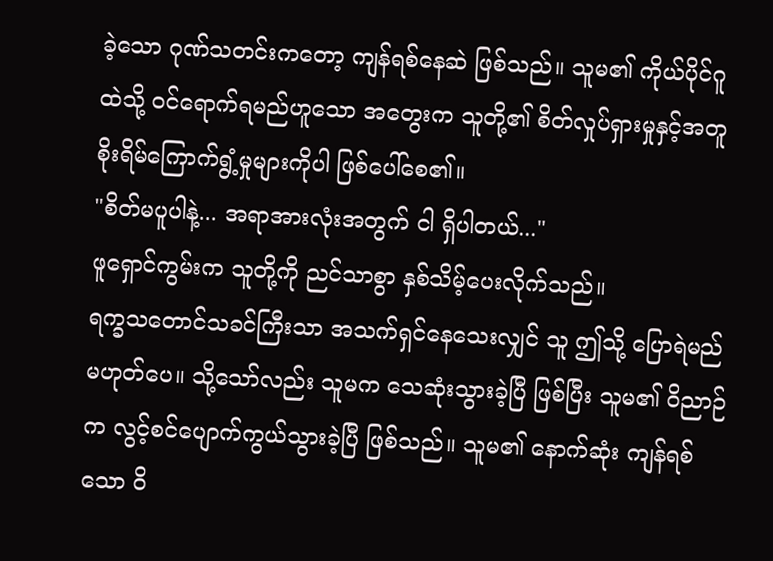ခဲ့သော ဂုဏ်သတင်းကတော့ ကျန်ရစ်နေဆဲ ဖြစ်သည်။ သူမ၏ ကိုယ်ပိုင်ဂူထဲသို့ ဝင်ရောက်ရမည်ဟူသော အတွေးက သူတို့၏ စိတ်လှုပ်ရှားမှုနှင့်အတူ စိုးရိမ်ကြောက်ရွံ့မှုများကိုပါ ဖြစ်ပေါ်စေ၏။
"စိတ်မပူပါနဲ့... အရာအားလုံးအတွက် ငါ ရှိပါတယ်..."
ဖူရှောင်ကွမ်းက သူတို့ကို ညင်သာစွာ နှစ်သိမ့်ပေးလိုက်သည်။
ရက္ခသတောင်သခင်ကြီးသာ အသက်ရှင်နေသေးလျှင် သူ ဤသို့ ပြောရဲမည် မဟုတ်ပေ။ သို့သော်လည်း သူမက သေဆုံးသွားခဲ့ပြီ ဖြစ်ပြီး သူမ၏ ဝိညာဉ်က လွင့်စင်ပျောက်ကွယ်သွားခဲ့ပြီ ဖြစ်သည်။ သူမ၏ နောက်ဆုံး ကျန်ရစ်သော ဝိ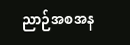ညာဉ်အစအန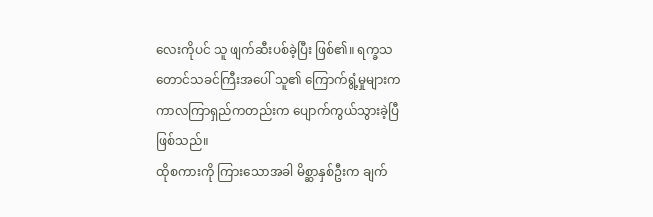လေးကိုပင် သူ ဖျက်ဆီးပစ်ခဲ့ပြီး ဖြစ်၏။ ရက္ခသတောင်သခင်ကြီးအပေါ် သူ၏ ကြောက်ရွံ့မှုများက ကာလကြာရှည်ကတည်းက ပျောက်ကွယ်သွားခဲ့ပြီ ဖြစ်သည်။
ထိုစကားကို ကြားသောအခါ မိစ္ဆာနှစ်ဦးက ချက်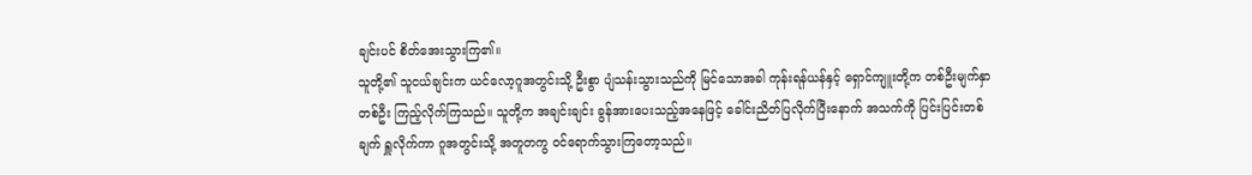ချင်းပင် စိတ်အေးသွားကြ၏။
သူတို့၏ သူငယ်ချင်းက ယင်လော့ဂူအတွင်းသို့ ဦးစွာ ပျံသန်းသွားသည်ကို မြင်သောအခါ ကုန်းရန်ယန်နှင့် ရှောင်ကျူးတို့က တစ်ဦးမျက်နှာ တစ်ဦး ကြည့်လိုက်ကြသည်။ သူတို့က အချင်းချင်း ခွန်အားပေးသည့်အနေဖြင့် ခေါင်းညိတ်ပြလိုက်ပြီးနောက် အသက်ကို ပြင်းပြင်းတစ်ချက် ရှူလိုက်ကာ ဂူအတွင်းသို့ အတူတကွ ဝင်ရောက်သွားကြတော့သည်။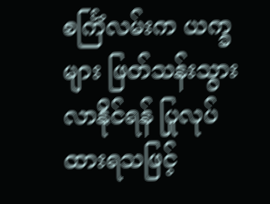စင်္ကြံလမ်းက ယက္ခများ ဖြတ်သန်းသွားလာနိုင်ရန် ပြုလုပ်ထားရသဖြင့်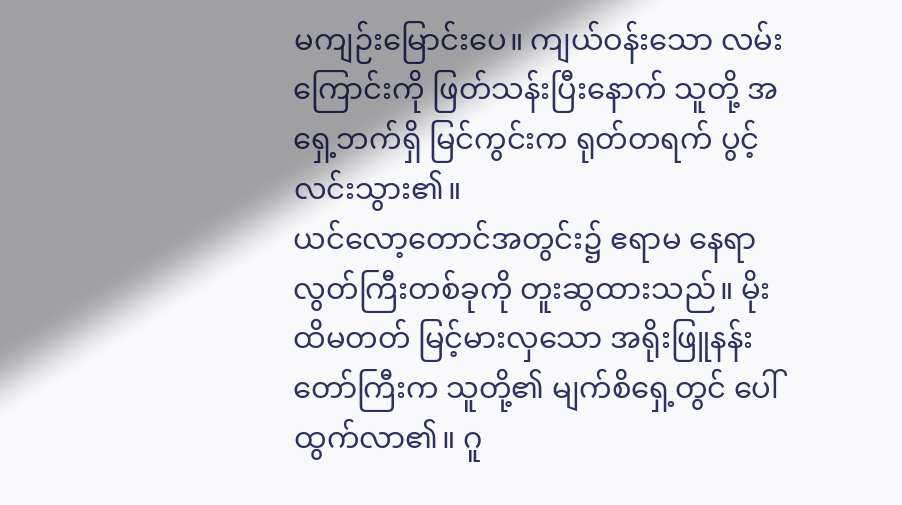မကျဉ်းမြောင်းပေ။ ကျယ်ဝန်းသော လမ်းကြောင်းကို ဖြတ်သန်းပြီးနောက် သူတို့ အရှေ့ဘက်ရှိ မြင်ကွင်းက ရုတ်တရက် ပွင့်လင်းသွား၏။
ယင်လော့တောင်အတွင်း၌ ဧရာမ နေရာလွတ်ကြီးတစ်ခုကို တူးဆွထားသည်။ မိုးထိမတတ် မြင့်မားလှသော အရိုးဖြူနန်းတော်ကြီးက သူတို့၏ မျက်စိရှေ့တွင် ပေါ်ထွက်လာ၏။ ဂူ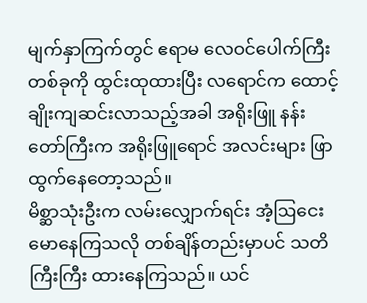မျက်နှာကြက်တွင် ဧရာမ လေဝင်ပေါက်ကြီးတစ်ခုကို ထွင်းထုထားပြီး လရောင်က ထောင့်ချိုးကျဆင်းလာသည့်အခါ အရိုးဖြူ နန်းတော်ကြီးက အရိုးဖြူရောင် အလင်းများ ဖြာထွက်နေတော့သည်။
မိစ္ဆာသုံးဦးက လမ်းလျှောက်ရင်း အံ့ဩငေးမောနေကြသလို တစ်ချိန်တည်းမှာပင် သတိကြီးကြီး ထားနေကြသည်။ ယင်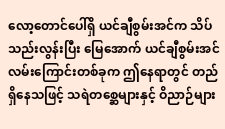လော့တောင်ပေါ်ရှိ ယင်ချီစွမ်းအင်က သိပ်သည်းလွန်းပြီး မြေအောက် ယင်ချီစွမ်းအင် လမ်းကြောင်းတစ်ခုက ဤနေရာတွင် တည်ရှိနေသဖြင့် သရဲတစ္ဆေများနှင့် ဝိညာဉ်များ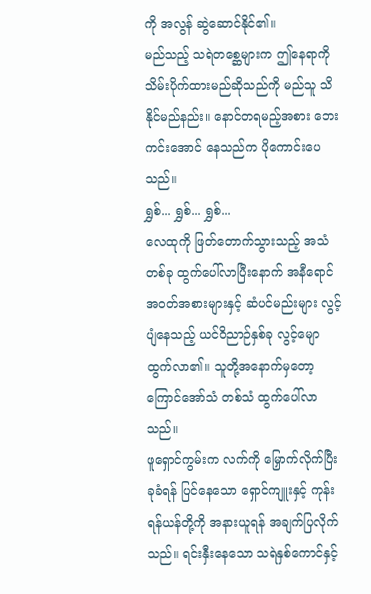ကို အလွန် ဆွဲဆောင်နိုင်၏။
မည်သည့် သရဲတစ္ဆေများက ဤနေရာကို သိမ်းပိုက်ထားမည်ဆိုသည်ကို မည်သူ သိနိုင်မည်နည်း။ နောင်တရမည့်အစား ဘေးကင်းအောင် နေသည်က ပိုကောင်းပေသည်။
ရွှစ်... ရွှစ်... ရွှစ်...
လေထုကို ဖြတ်တောက်သွားသည့် အသံတစ်ခု ထွက်ပေါ်လာပြီးနောက် အနီရောင်အဝတ်အစားများနှင့် ဆံပင်မည်းများ လွင့်ပျံနေသည့် ယင်ဝိညာဉ်နှစ်ခု လွင့်မျောထွက်လာ၏။ သူတို့အနောက်မှတော့ ကြောင်အော်သံ တစ်သံ ထွက်ပေါ်လာသည်။
ဖူရှောင်ကွမ်းက လက်ကို မြှောက်လိုက်ပြီး ခုခံရန် ပြင်နေသော ရှောင်ကျူးနှင့် ကုန်းရန်ယန်တို့ကို အနားယူရန် အချက်ပြလိုက်သည်။ ရင်းနှီးနေသော သရဲနှစ်ကောင်နှင့်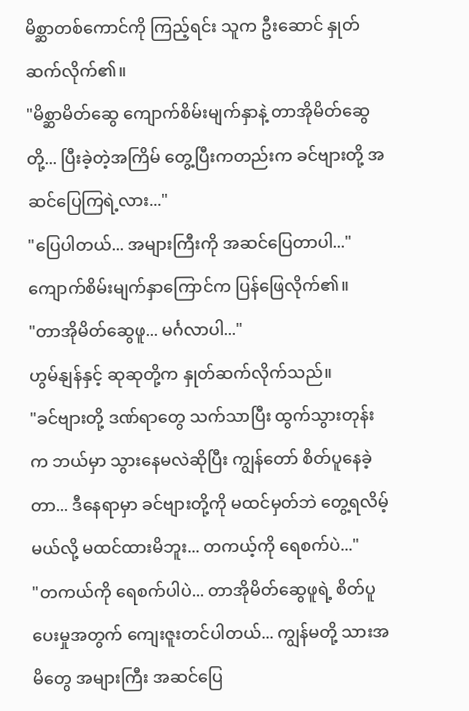မိစ္ဆာတစ်ကောင်ကို ကြည့်ရင်း သူက ဦးဆောင် နှုတ်ဆက်လိုက်၏။
"မိစ္ဆာမိတ်ဆွေ ကျောက်စိမ်းမျက်နှာနဲ့ တာအိုမိတ်ဆွေတို့... ပြီးခဲ့တဲ့အကြိမ် တွေ့ပြီးကတည်းက ခင်ဗျားတို့ အဆင်ပြေကြရဲ့လား..."
"ပြေပါတယ်... အများကြီးကို အဆင်ပြေတာပါ..."
ကျောက်စိမ်းမျက်နှာကြောင်က ပြန်ဖြေလိုက်၏။
"တာအိုမိတ်ဆွေဖူ... မင်္ဂလာပါ..."
ဟွမ်နျန်နှင့် ဆုဆုတို့က နှုတ်ဆက်လိုက်သည်။
"ခင်ဗျားတို့ ဒဏ်ရာတွေ သက်သာပြီး ထွက်သွားတုန်းက ဘယ်မှာ သွားနေမလဲဆိုပြီး ကျွန်တော် စိတ်ပူနေခဲ့တာ... ဒီနေရာမှာ ခင်ဗျားတို့ကို မထင်မှတ်ဘဲ တွေ့ရလိမ့်မယ်လို့ မထင်ထားမိဘူး... တကယ့်ကို ရေစက်ပဲ..."
"တကယ်ကို ရေစက်ပါပဲ... တာအိုမိတ်ဆွေဖူရဲ့ စိတ်ပူပေးမှုအတွက် ကျေးဇူးတင်ပါတယ်... ကျွန်မတို့ သားအမိတွေ အများကြီး အဆင်ပြေ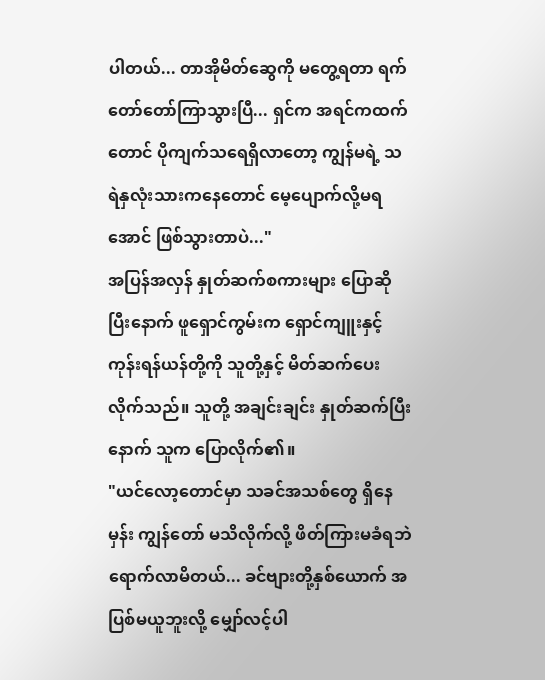ပါတယ်... တာအိုမိတ်ဆွေကို မတွေ့ရတာ ရက်တော်တော်ကြာသွားပြီ... ရှင်က အရင်ကထက်တောင် ပိုကျက်သရေရှိလာတော့ ကျွန်မရဲ့ သရဲနှလုံးသားကနေတောင် မေ့ပျောက်လို့မရအောင် ဖြစ်သွားတာပဲ..."
အပြန်အလှန် နှုတ်ဆက်စကားများ ပြောဆိုပြီးနောက် ဖူရှောင်ကွမ်းက ရှောင်ကျူးနှင့် ကုန်းရန်ယန်တို့ကို သူတို့နှင့် မိတ်ဆက်ပေးလိုက်သည်။ သူတို့ အချင်းချင်း နှုတ်ဆက်ပြီးနောက် သူက ပြောလိုက်၏။
"ယင်လော့တောင်မှာ သခင်အသစ်တွေ ရှိနေမှန်း ကျွန်တော် မသိလိုက်လို့ ဖိတ်ကြားမခံရဘဲ ရောက်လာမိတယ်... ခင်ဗျားတို့နှစ်ယောက် အပြစ်မယူဘူးလို့ မျှော်လင့်ပါ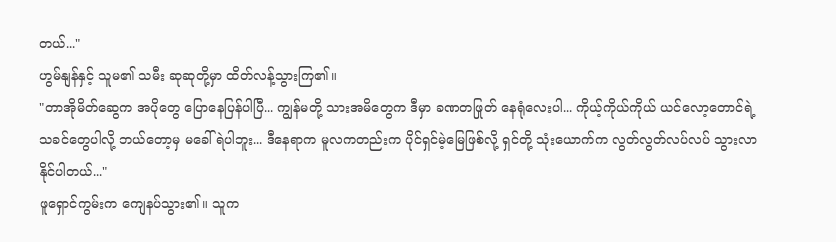တယ်..."
ဟွမ်နျန်နှင့် သူမ၏ သမီး ဆုဆုတို့မှာ ထိတ်လန့်သွားကြ၏။
"တာအိုမိတ်ဆွေက အပိုတွေ ပြောနေပြန်ပါပြီ... ကျွန်မတို့ သားအမိတွေက ဒီမှာ ခဏတဖြုတ် နေရုံလေးပါ... ကိုယ့်ကိုယ်ကိုယ် ယင်လော့တောင်ရဲ့ သခင်တွေပါလို့ ဘယ်တော့မှ မခေါ်ရဲပါဘူး... ဒီနေရာက မူလကတည်းက ပိုင်ရှင်မဲ့မြေဖြစ်လို့ ရှင်တို့ သုံးယောက်က လွတ်လွတ်လပ်လပ် သွားလာနိုင်ပါတယ်..."
ဖူရှောင်ကွမ်းက ကျေနပ်သွား၏။ သူက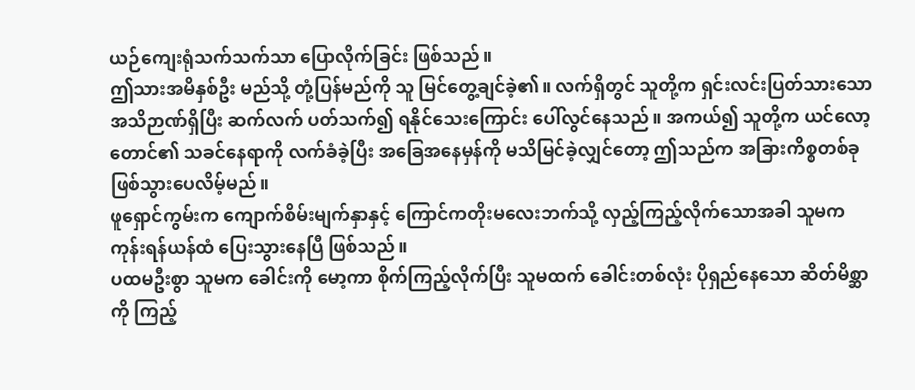ယဉ်ကျေးရုံသက်သက်သာ ပြောလိုက်ခြင်း ဖြစ်သည်။
ဤသားအမိနှစ်ဦး မည်သို့ တုံ့ပြန်မည်ကို သူ မြင်တွေ့ချင်ခဲ့၏။ လက်ရှိတွင် သူတို့က ရှင်းလင်းပြတ်သားသော အသိဉာဏ်ရှိပြီး ဆက်လက် ပတ်သက်၍ ရနိုင်သေးကြောင်း ပေါ်လွင်နေသည်။ အကယ်၍ သူတို့က ယင်လော့တောင်၏ သခင်နေရာကို လက်ခံခဲ့ပြီး အခြေအနေမှန်ကို မသိမြင်ခဲ့လျှင်တော့ ဤသည်က အခြားကိစ္စတစ်ခု ဖြစ်သွားပေလိမ့်မည်။
ဖူရှောင်ကွမ်းက ကျောက်စိမ်းမျက်နှာနှင့် ကြောင်ကတိုးမလေးဘက်သို့ လှည့်ကြည့်လိုက်သောအခါ သူမက ကုန်းရန်ယန်ထံ ပြေးသွားနေပြီ ဖြစ်သည်။
ပထမဦးစွာ သူမက ခေါင်းကို မော့ကာ စိုက်ကြည့်လိုက်ပြီး သူမထက် ခေါင်းတစ်လုံး ပိုရှည်နေသော ဆိတ်မိစ္ဆာကို ကြည့်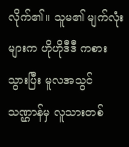လိုက်၏။ သူမ၏ မျက်လုံးများက ဟိုဟိုဒီဒီ ကစားသွားပြီး မူလအသွင်သဏ္ဌာန်မှ လူသားတစ်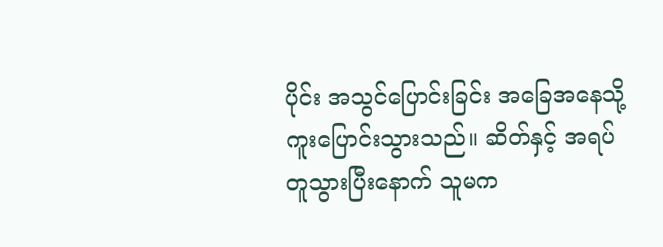ပိုင်း အသွင်ပြောင်းခြင်း အခြေအနေသို့ ကူးပြောင်းသွားသည်။ ဆိတ်နှင့် အရပ်တူသွားပြီးနောက် သူမက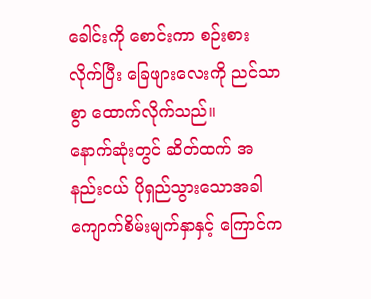ခေါင်းကို စောင်းကာ စဉ်းစားလိုက်ပြီး ခြေဖျားလေးကို ညင်သာစွာ ထောက်လိုက်သည်။
နောက်ဆုံးတွင် ဆိတ်ထက် အနည်းငယ် ပိုရှည်သွားသောအခါ ကျောက်စိမ်းမျက်နှာနှင့် ကြောင်က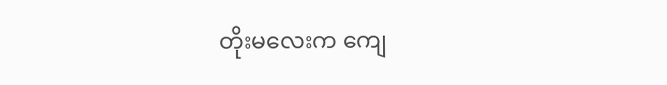တိုးမလေးက ကျေ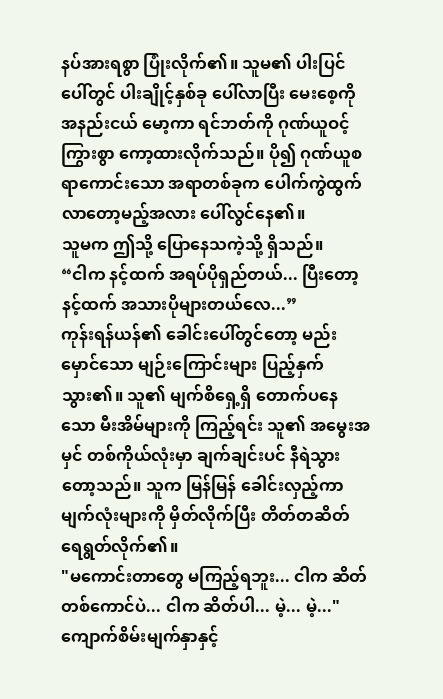နပ်အားရစွာ ပြုံးလိုက်၏။ သူမ၏ ပါးပြင်ပေါ်တွင် ပါးချိုင့်နှစ်ခု ပေါ်လာပြီး မေးစေ့ကို အနည်းငယ် မော့ကာ ရင်ဘတ်ကို ဂုဏ်ယူဝင့်ကြွားစွာ ကော့ထားလိုက်သည်။ ပို၍ ဂုဏ်ယူစရာကောင်းသော အရာတစ်ခုက ပေါက်ကွဲထွက်လာတော့မည့်အလား ပေါ်လွင်နေ၏။
သူမက ဤသို့ ပြောနေသကဲ့သို့ ရှိသည်။
“ငါက နင့်ထက် အရပ်ပိုရှည်တယ်... ပြီးတော့ နင့်ထက် အသားပိုများတယ်လေ...”
ကုန်းရန်ယန်၏ ခေါင်းပေါ်တွင်တော့ မည်းမှောင်သော မျဉ်းကြောင်းများ ပြည့်နှက်သွား၏။ သူ၏ မျက်စိရှေ့ရှိ တောက်ပနေသော မီးအိမ်များကို ကြည့်ရင်း သူ၏ အမွေးအမှင် တစ်ကိုယ်လုံးမှာ ချက်ချင်းပင် နီရဲသွားတော့သည်။ သူက မြန်မြန် ခေါင်းလှည့်ကာ မျက်လုံးများကို မှိတ်လိုက်ပြီး တိတ်တဆိတ် ရေရွတ်လိုက်၏။
"မကောင်းတာတွေ မကြည့်ရဘူး... ငါက ဆိတ်တစ်ကောင်ပဲ... ငါက ဆိတ်ပါ... မဲ့... မဲ့..."
ကျောက်စိမ်းမျက်နှာနှင့်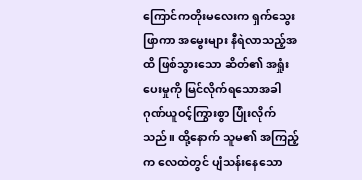ကြောင်ကတိုးမလေးက ရှက်သွေးဖြာကာ အမွေးများ နီရဲလာသည့်အထိ ဖြစ်သွားသော ဆိတ်၏ အရှုံးပေးမှုကို မြင်လိုက်ရသောအခါ ဂုဏ်ယူဝင့်ကြွားစွာ ပြုံးလိုက်သည်။ ထို့နောက် သူမ၏ အကြည့်က လေထဲတွင် ပျံသန်းနေသော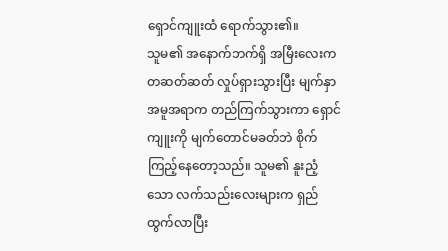ရှောင်ကျူးထံ ရောက်သွား၏။
သူမ၏ အနောက်ဘက်ရှိ အမြီးလေးက တဆတ်ဆတ် လှုပ်ရှားသွားပြီး မျက်နှာအမူအရာက တည်ကြက်သွားကာ ရှောင်ကျူးကို မျက်တောင်မခတ်ဘဲ စိုက်ကြည့်နေတော့သည်။ သူမ၏ နူးညံ့သော လက်သည်းလေးများက ရှည်ထွက်လာပြီး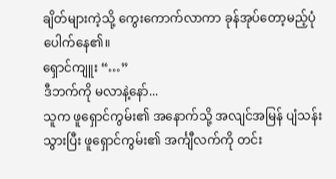ချိတ်များကဲ့သို့ ကွေးကောက်လာကာ ခုန်အုပ်တော့မည့်ပုံ ပေါက်နေ၏။
ရှောင်ကျူး “…”
ဒီဘက်ကို မလာနဲ့နော်...
သူက ဖူရှောင်ကွမ်း၏ အနောက်သို့ အလျင်အမြန် ပျံသန်းသွားပြီး ဖူရှောင်ကွမ်း၏ အင်္ကျီလက်ကို တင်း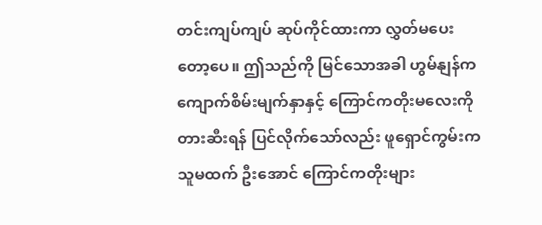တင်းကျပ်ကျပ် ဆုပ်ကိုင်ထားကာ လွှတ်မပေးတော့ပေ။ ဤသည်ကို မြင်သောအခါ ဟွမ်နျန်က ကျောက်စိမ်းမျက်နှာနှင့် ကြောင်ကတိုးမလေးကို တားဆီးရန် ပြင်လိုက်သော်လည်း ဖူရှောင်ကွမ်းက သူမထက် ဦးအောင် ကြောင်ကတိုးများ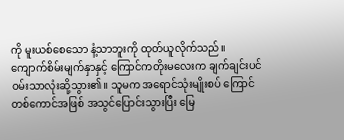ကို မူးယစ်စေသော နံ့သာဘူးကို ထုတ်ယူလိုက်သည်။
ကျောက်စိမ်းမျက်နှာနှင့် ကြောင်ကတိုးမလေးက ချက်ချင်းပင် ဝမ်းသာလုံးဆို့သွား၏။ သူမက အရောင်သုံးမျိုးစပ် ကြောင်တစ်ကောင်အဖြစ် အသွင်ပြောင်းသွားပြီး မြေ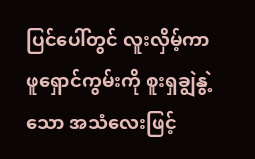ပြင်ပေါ်တွင် လူးလှိမ့်ကာ ဖူရှောင်ကွမ်းကို စူးရှချွဲနွဲ့သော အသံလေးဖြင့်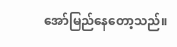အော်မြည်နေတော့သည်။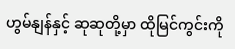ဟွမ်နျန်နှင့် ဆုဆုတို့မှာ ထိုမြင်ကွင်းကို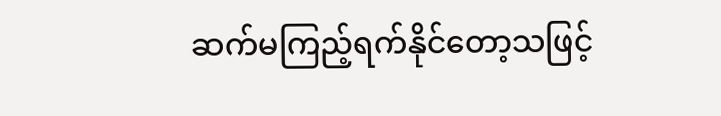ဆက်မကြည့်ရက်နိုင်တော့သဖြင့်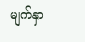မျက်နှာ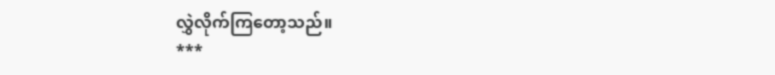လွှဲလိုက်ကြတော့သည်။
***